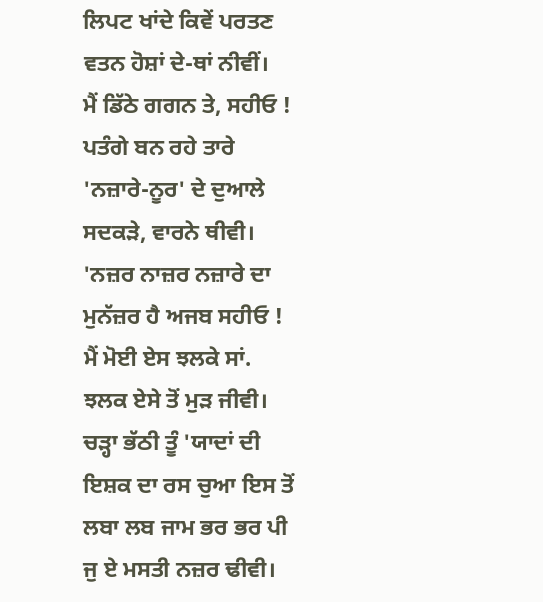ਲਿਪਟ ਖਾਂਦੇ ਕਿਵੇਂ ਪਰਤਣ
ਵਤਨ ਹੋਸ਼ਾਂ ਦੇ-ਥਾਂ ਨੀਵੀਂ।
ਮੈਂ ਡਿੱਠੇ ਗਗਨ ਤੇ, ਸਹੀਓ !
ਪਤੰਗੇ ਬਨ ਰਹੇ ਤਾਰੇ
'ਨਜ਼ਾਰੇ-ਨੂਰ' ਦੇ ਦੁਆਲੇ
ਸਦਕੜੇ, ਵਾਰਨੇ ਥੀਵੀ।
'ਨਜ਼ਰ ਨਾਜ਼ਰ ਨਜ਼ਾਰੇ ਦਾ
ਮੁਨੱਜ਼ਰ ਹੈ ਅਜਬ ਸਹੀਓ !
ਮੈਂ ਮੋਈ ਏਸ ਝਲਕੇ ਸਾਂ.
ਝਲਕ ਏਸੇ ਤੋਂ ਮੁੜ ਜੀਵੀ।
ਚੜ੍ਹਾ ਭੱਠੀ ਤੂੰ 'ਯਾਦਾਂ ਦੀ
ਇਸ਼ਕ ਦਾ ਰਸ ਚੁਆ ਇਸ ਤੋਂ
ਲਬਾ ਲਬ ਜਾਮ ਭਰ ਭਰ ਪੀ
ਜੁ ਏ ਮਸਤੀ ਨਜ਼ਰ ਢੀਵੀ।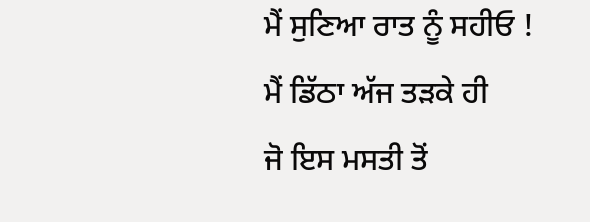ਮੈਂ ਸੁਣਿਆ ਰਾਤ ਨੂੰ ਸਹੀਓ !
ਮੈਂ ਡਿੱਠਾ ਅੱਜ ਤੜਕੇ ਹੀ
ਜੋ ਇਸ ਮਸਤੀ ਤੋਂ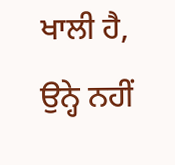ਖਾਲੀ ਹੈ,
ਉਨ੍ਹੇ ਨਹੀਂ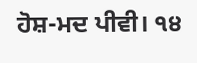ਹੋਸ਼-ਮਦ ਪੀਵੀ। ੧੪